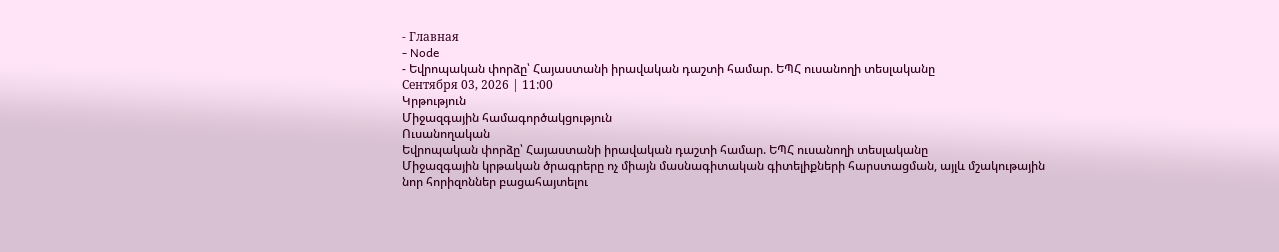- Главная
- Node
- Եվրոպական փորձը՝ Հայաստանի իրավական դաշտի համար. ԵՊՀ ուսանողի տեսլականը
Сентября 03, 2026 | 11:00
Կրթություն
Միջազգային համագործակցություն
Ուսանողական
Եվրոպական փորձը՝ Հայաստանի իրավական դաշտի համար. ԵՊՀ ուսանողի տեսլականը
Միջազգային կրթական ծրագրերը ոչ միայն մասնագիտական գիտելիքների հարստացման, այլև մշակութային նոր հորիզոններ բացահայտելու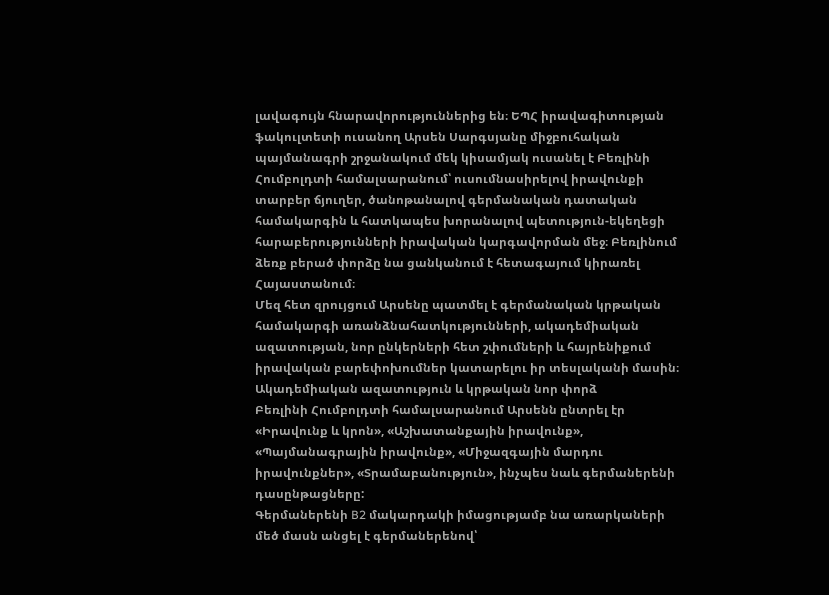լավագույն հնարավորություններից են։ ԵՊՀ իրավագիտության ֆակուլտետի ուսանող Արսեն Սարգսյանը միջբուհական պայմանագրի շրջանակում մեկ կիսամյակ ուսանել է Բեռլինի Հումբոլդտի համալսարանում՝ ուսումնասիրելով իրավունքի տարբեր ճյուղեր, ծանոթանալով գերմանական դատական համակարգին և հատկապես խորանալով պետություն-եկեղեցի հարաբերությունների իրավական կարգավորման մեջ։ Բեռլինում ձեռք բերած փորձը նա ցանկանում է հետագայում կիրառել Հայաստանում։
Մեզ հետ զրույցում Արսենը պատմել է գերմանական կրթական համակարգի առանձնահատկությունների, ակադեմիական ազատության, նոր ընկերների հետ շփումների և հայրենիքում իրավական բարեփոխումներ կատարելու իր տեսլականի մասին։
Ակադեմիական ազատություն և կրթական նոր փորձ
Բեռլինի Հումբոլդտի համալսարանում Արսենն ընտրել էր «Իրավունք և կրոն», «Աշխատանքային իրավունք», «Պայմանագրային իրավունք», «Միջազգային մարդու իրավունքներ», «Տրամաբանություն», ինչպես նաև գերմաներենի դասընթացները:
Գերմաներենի B2 մակարդակի իմացությամբ նա առարկաների մեծ մասն անցել է գերմաներենով՝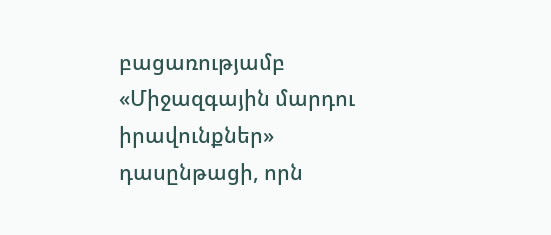բացառությամբ «Միջազգային մարդու իրավունքներ» դասընթացի, որն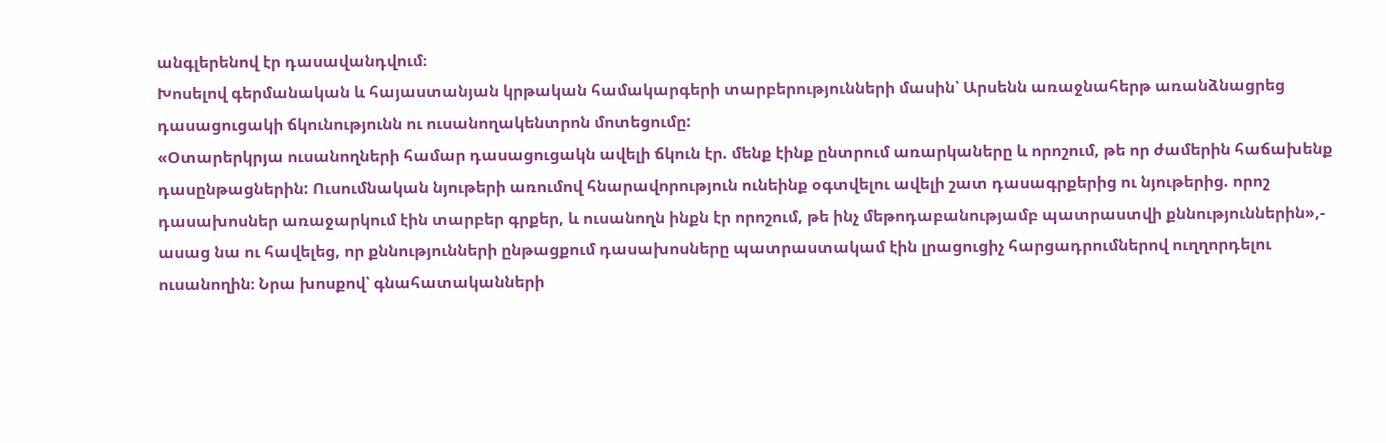անգլերենով էր դասավանդվում։
Խոսելով գերմանական և հայաստանյան կրթական համակարգերի տարբերությունների մասին՝ Արսենն առաջնահերթ առանձնացրեց դասացուցակի ճկունությունն ու ուսանողակենտրոն մոտեցումը:
«Օտարերկրյա ուսանողների համար դասացուցակն ավելի ճկուն էր. մենք էինք ընտրում առարկաները և որոշում, թե որ ժամերին հաճախենք դասընթացներին: Ուսումնական նյութերի առումով հնարավորություն ունեինք օգտվելու ավելի շատ դասագրքերից ու նյութերից. որոշ դասախոսներ առաջարկում էին տարբեր գրքեր, և ուսանողն ինքն էր որոշում, թե ինչ մեթոդաբանությամբ պատրաստվի քննություններին»,- ասաց նա ու հավելեց, որ քննությունների ընթացքում դասախոսները պատրաստակամ էին լրացուցիչ հարցադրումներով ուղղորդելու ուսանողին։ Նրա խոսքով՝ գնահատականների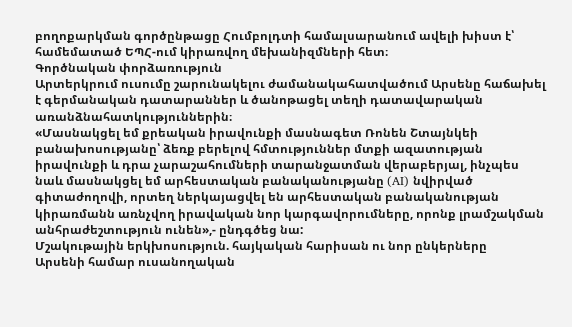բողոքարկման գործընթացը Հումբոլդտի համալսարանում ավելի խիստ է՝ համեմատած ԵՊՀ-ում կիրառվող մեխանիզմների հետ։
Գործնական փորձառություն
Արտերկրում ուսումը շարունակելու ժամանակահատվածում Արսենը հաճախել է գերմանական դատարաններ և ծանոթացել տեղի դատավարական առանձնահատկություններին։
«Մասնակցել եմ քրեական իրավունքի մասնագետ Ռոնեն Շտայնկեի բանախոսությանը՝ ձեռք բերելով հմտություններ մտքի ազատության իրավունքի և դրա չարաշահումների տարանջատման վերաբերյալ, ինչպես նաև մասնակցել եմ արհեստական բանականությանը (AI) նվիրված գիտաժողովի, որտեղ ներկայացվել են արհեստական բանականության կիրառմանն առնչվող իրավական նոր կարգավորումները, որոնք լրամշակման անհրաժեշտություն ունեն»,- ընդգծեց նա:
Մշակութային երկխոսություն. հայկական հարիսան ու նոր ընկերները
Արսենի համար ուսանողական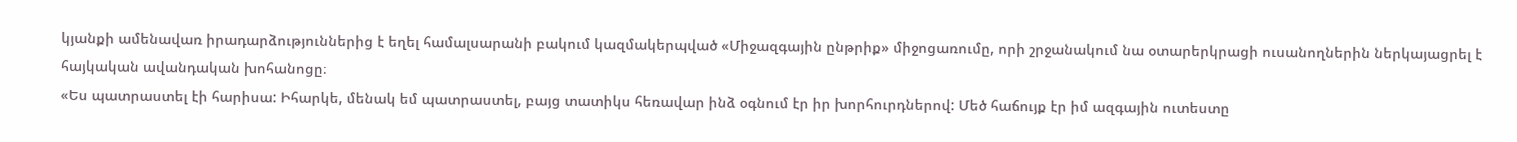կյանքի ամենավառ իրադարձություններից է եղել համալսարանի բակում կազմակերպված «Միջազգային ընթրիք» միջոցառումը, որի շրջանակում նա օտարերկրացի ուսանողներին ներկայացրել է հայկական ավանդական խոհանոցը։
«Ես պատրաստել էի հարիսա: Իհարկե, մենակ եմ պատրաստել, բայց տատիկս հեռավար ինձ օգնում էր իր խորհուրդներով: Մեծ հաճույք էր իմ ազգային ուտեստը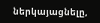ներկայացնելը,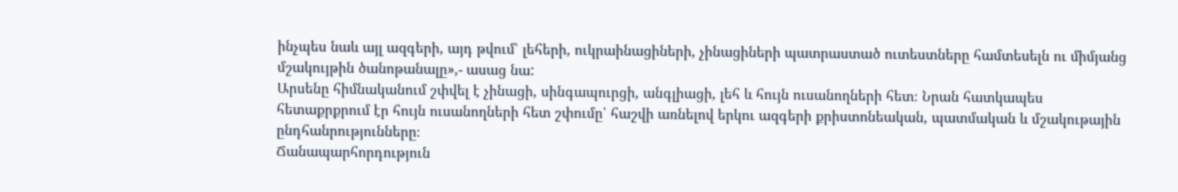ինչպես նաև այլ ազգերի, այդ թվում՝ լեհերի, ուկրաինացիների, չինացիների պատրաստած ուտեստները համտեսելն ու միմյանց մշակույթին ծանոթանալը»,- ասաց նա:
Արսենը հիմնականում շփվել է չինացի, սինգապուրցի, անգլիացի, լեհ և հույն ուսանողների հետ։ Նրան հատկապես հետաքրքրում էր հույն ուսանողների հետ շփումը՝ հաշվի առնելով երկու ազգերի քրիստոնեական, պատմական և մշակութային ընդհանրությունները։
Ճանապարհորդություն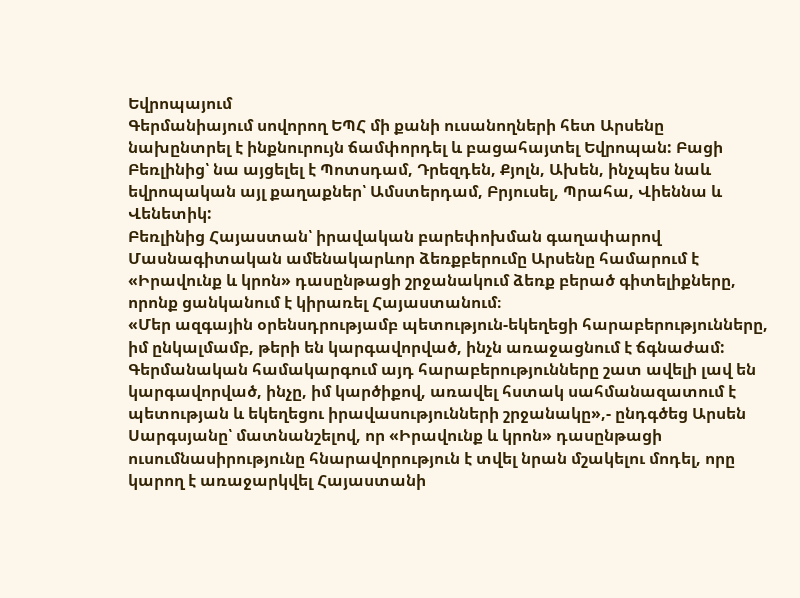Եվրոպայում
Գերմանիայում սովորող ԵՊՀ մի քանի ուսանողների հետ Արսենը նախընտրել է ինքնուրույն ճամփորդել և բացահայտել Եվրոպան: Բացի Բեռլինից՝ նա այցելել է Պոտսդամ, Դրեզդեն, Քյոլն, Ախեն, ինչպես նաև եվրոպական այլ քաղաքներ՝ Ամստերդամ, Բրյուսել, Պրահա, Վիեննա և Վենետիկ:
Բեռլինից Հայաստան՝ իրավական բարեփոխման գաղափարով
Մասնագիտական ամենակարևոր ձեռքբերումը Արսենը համարում է «Իրավունք և կրոն» դասընթացի շրջանակում ձեռք բերած գիտելիքները, որոնք ցանկանում է կիրառել Հայաստանում։
«Մեր ազգային օրենսդրությամբ պետություն-եկեղեցի հարաբերությունները, իմ ընկալմամբ, թերի են կարգավորված, ինչն առաջացնում է ճգնաժամ: Գերմանական համակարգում այդ հարաբերությունները շատ ավելի լավ են կարգավորված, ինչը, իմ կարծիքով, առավել հստակ սահմանազատում է պետության և եկեղեցու իրավասությունների շրջանակը»,- ընդգծեց Արսեն Սարգսյանը՝ մատնանշելով, որ «Իրավունք և կրոն» դասընթացի ուսումնասիրությունը հնարավորություն է տվել նրան մշակելու մոդել, որը կարող է առաջարկվել Հայաստանի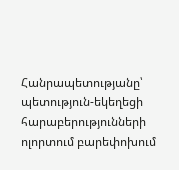Հանրապետությանը՝ պետություն-եկեղեցի հարաբերությունների ոլորտում բարեփոխում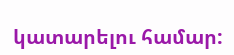կատարելու համար: